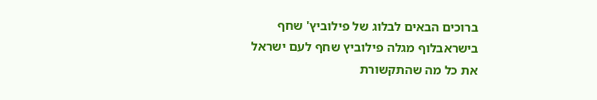ברוכים הבאים לבלוג של פילוביץ' שחף
בישראבלוף מגלה פילוביץ שחף לעם ישראל
את כל מה שהתקשורת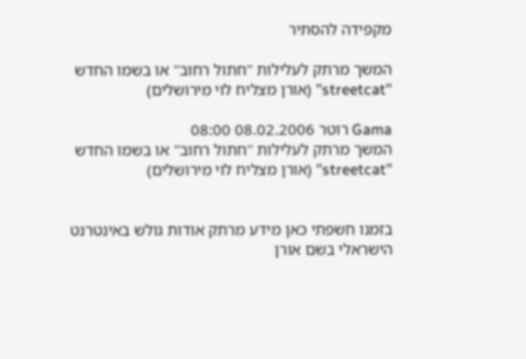מקפידה להסתיר

המשך מרתק לעלילות ''חתול רחוב'' או בשמו החדש ''streetcat'' (אורן מצליח לוי מירושלים)

Gama רוטר 08.02.2006 08:00
המשך מרתק לעלילות ''חתול רחוב'' או בשמו החדש ''streetcat'' (אורן מצליח לוי מירושלים)


בזמנו חשפתי כאן מידע מרתק אודות גולש באינטרנט הישראלי בשם אורן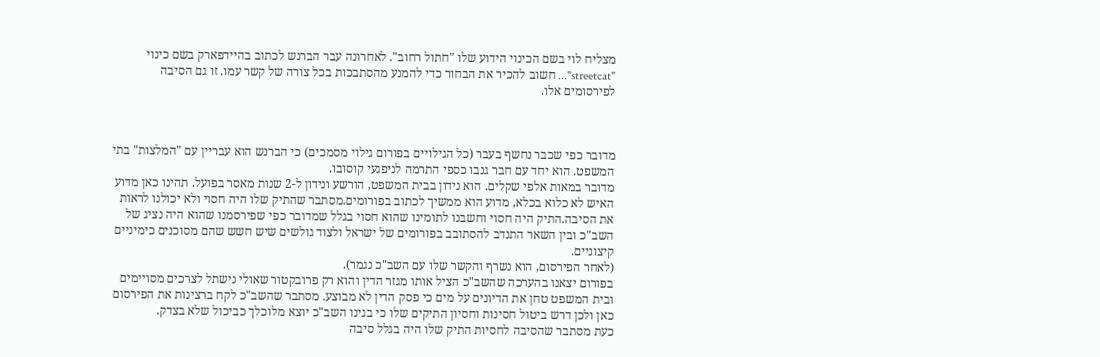מצליח לוי בשם הכינוי הידוע שלו "חתול רחוב". לאחרונה עבר הברנש לכתוב בהיידפארק בשם כינוי "streetcat"... חשוב להכיר את הבחור כדי להמנע מהסתבכות בכל צורה של קשר עמו. זו גם הסיבה לפירסומים אלו.



מדובר כפי שכבר נחשף בעבר (כל הגילויים בפורום גילוי מסמכים) כי הברנש הוא עבריין עם "המלצות" בתי המשפט. הוא יחד עם חבר גנבו כספי התרמה לניפגעי קוסובו.
מדובר במאות אלפי שקלים. הוא נידון בבית המשפט, הורשע ונידון ל-2 שנות מאסר בפועל. תהינו כאן מדוע האיש לא כלוא בכלא, מדוע הוא ממשיך לכתוב בפורומים.מסתבר שהתיק שלו היה חסוי ולא יכולנו לראות את הסיבה.התיק היה חסוי וחשבנו לתומינו שהוא חסוי בגלל שמדובר כפי שפירסמנו שהוא היה נציג של השב"כ ובין השאר התנדב להסתובב בפורומים של ישראל ולצוד גולשים שיש חשש שהם מסוכנים כימיניים קיצוניים.
(לאחר הפירסום, הוא נשרף והקשר שלו עם השב"כ נגמר).
בפורום יצאנו בהערכה שהשב"כ הציל אותו מגזר הדין והוא רק פרובקטור שאולי נישתל לצרכים מסויימים ובית המשפט טחן את הדיונים על מים כי פסק הדין לא מבוצע. מסתבר שהשב"כ לקח ברצינות את הפירסום כאן ולכן דרש ביטול חסינות וחסיון התיקים שלו כי בגינו השב"כ יוצא מלוכלך כביכול שלא בצדק.
כעת מסתבר שהסיבה לחסיות התיק שלו היה בגלל סיבה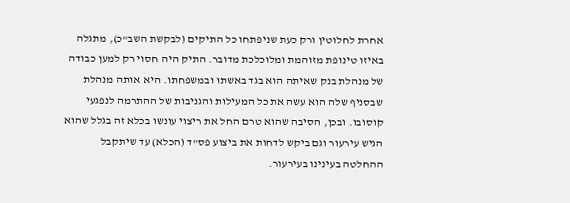אחרת לחלוטין ורק כעת שניפתחו כל התיקים (לבקשת השב"כ), מתגלה באיזו טינופת מזוהמת ומלוכלכת מדובר. התיק היה חסוי רק למען כבודה של מנהלת בנק שאיתה הוא בגד באשתו ובמשפחתו. היא אותה מנהלת שבסניף שלה הוא עשה את כל המעילות והגניבות של ההתרמה לנפגעי קוסובו. ובכן, הסיבה שהוא טרם החל את ריצוי עונשו בכלא זה בגלל שהוא הגיש עירעור וגם ביקש לדחות את ביצוע פס"ד (הכלא) עד שיתקבל ההחלטה בעינינו בעירעור.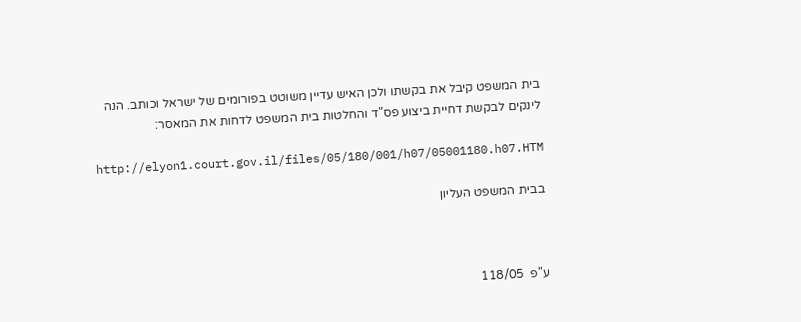בית המשפט קיבל את בקשתו ולכן האיש עדיין משוטט בפורומים של ישראל וכותב. הנה לינקים לבקשת דחיית ביצוע פס"ד והחלטות בית המשפט לדחות את המאסר:

http://elyon1.court.gov.il/files/05/180/001/h07/05001180.h07.HTM

בבית המשפט העליון



ע"פ  118/05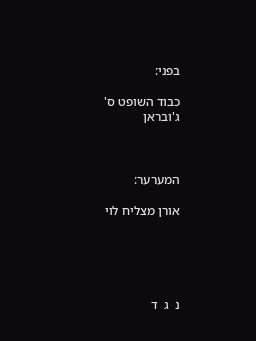בפני:

כבוד השופט ס' ג'ובראן



המערער:

אורן מצליח לוי





נ  ג  ד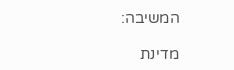המשיבה:

מדינת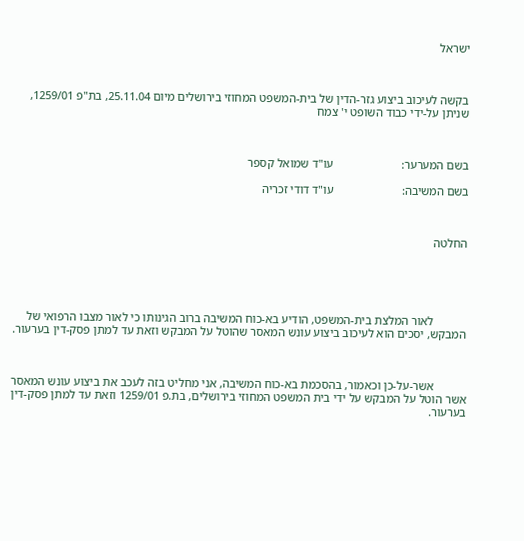ישראל



בקשה לעיכוב ביצוע גזר-הדין של בית-המשפט המחוזי בירושלים מיום 25.11.04, בת"פ 1259/01, שניתן על-ידי כבוד השופט י' צמח



בשם המערער:                       עו"ד שמואל קספר

בשם המשיבה:                       עו"ד דודי זכריה



החלטה





           לאור המלצת בית-המשפט, הודיע בא-כוח המשיבה ברוב הגינותו כי לאור מצבו הרפואי של המבקש, יסכים הוא לעיכוב ביצוע עונש המאסר שהוטל על המבקש וזאת עד למתן פסק-דין בערעור.



           אשר-על-כן וכאמור, בהסכמת בא-כוח המשיבה, אני מחליט בזה לעכב את ביצוע עונש המאסר אשר הוטל על המבקש על ידי בית המשפט המחוזי בירושלים, בת.פ 1259/01 וזאת עד למתן פסק-דין בערעור.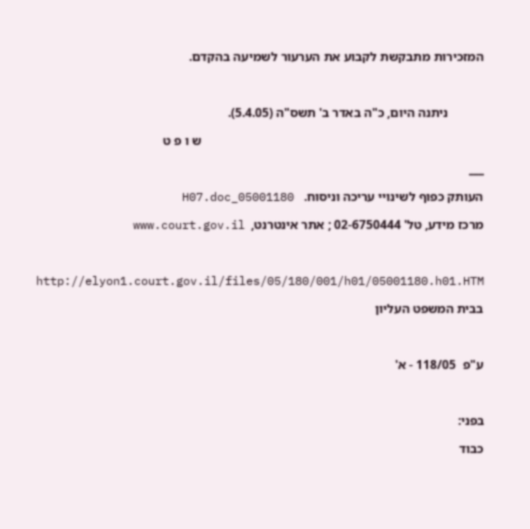המזכירות מתבקשת לקבוע את הערעור לשמיעה בהקדם.



           ניתנה היום, כ"ה באדר ב' תשס"ה (5.4.05).

                                                                                       ש ו פ ט

___

העותק כפוף לשינויי עריכה וניסוח.   05001180_H07.doc

מרכז מידע, טל' 02-6750444 ; אתר אינטרנט,  www.court.gov.il



http://elyon1.court.gov.il/files/05/180/001/h01/05001180.h01.HTM

בבית המשפט העליון



ע"פ  118/05 - א'



בפני:

כבוד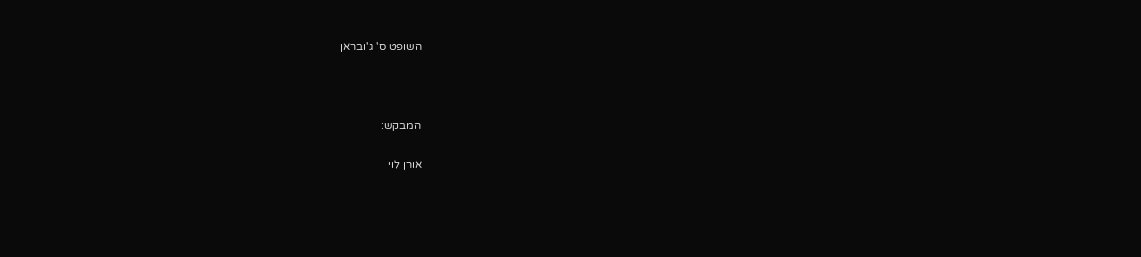השופט ס' ג'ובראן



המבקש:

אורן לוי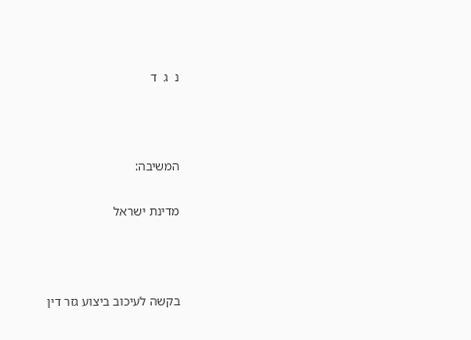נ  ג  ד



המשיבה:

מדינת ישראל



בקשה לעיכוב ביצוע גזר דין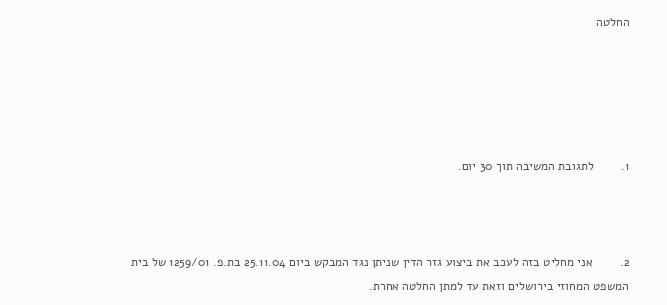החלטה





1.        לתגובת המשיבה תוך 30 יום.



2.        אני מחליט בזה לעכב את ביצוע גזר הדין שניתן נגד המבקש ביום 25.11.04 בת.פ. 1259/01 של בית המשפט המחוזי בירושלים וזאת עד למתן החלטה אחרת.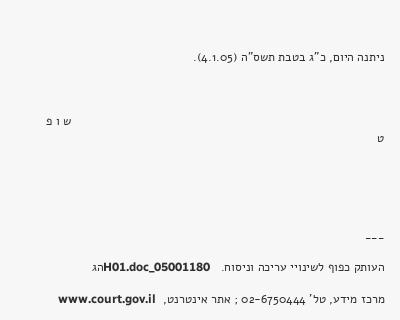ניתנה היום, כ"ג בטבת תשס"ה (4.1.05).



                                                                                            ש ו פ ט





___

העותק כפוף לשינויי עריכה וניסוח.   05001180_H01.docהג

מרכז מידע, טל' 02-6750444 ; אתר אינטרנט,  www.court.gov.il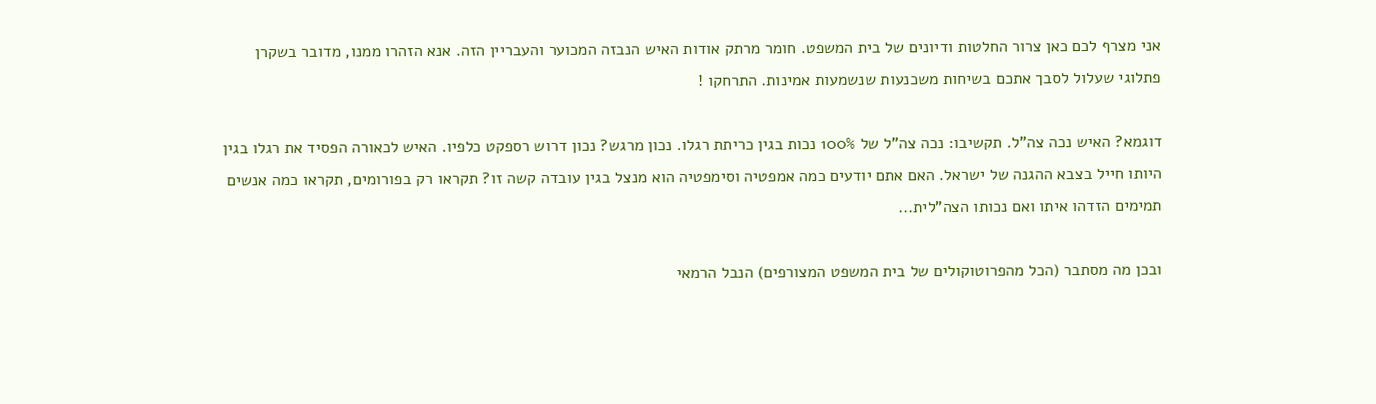אני מצרף לכם כאן צרור החלטות ודיונים של בית המשפט. חומר מרתק אודות האיש הנבזה המכוער והעבריין הזה. אנא הזהרו ממנו, מדובר בשקרן פתלוגי שעלול לסבך אתכם בשיחות משכנעות שנשמעות אמינות. התרחקו !

דוגמא? האיש נכה צה"ל. תקשיבו: נכה צה"ל של 100% נכות בגין כריתת רגלו. נכון מרגש? נכון דרוש רספקט כלפיו. האיש לכאורה הפסיד את רגלו בגין היותו חייל בצבא ההגנה של ישראל. האם אתם יודעים כמה אמפטיה וסימפטיה הוא מנצל בגין עובדה קשה זו? תקראו רק בפורומים, תקראו כמה אנשים תמימים הזדהו איתו ואם נכותו הצה"לית...

ובכן מה מסתבר (הכל מהפרוטוקולים של בית המשפט המצורפים) הנבל הרמאי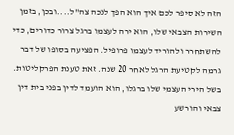הזה לא סיפר לכם איך הוא הפך לנכה צה"ל....ובכן, בזמן השירות הצבאי שלו, הוא ירה לעצמו ברגל צרור כדורים, כדי להשתחרר ולהוריד לעצמו פרופיל. הפציעה בסופו של דבר גרמה לקטיעת הרגל לאחר 20 שנה. זאת טענת הפרקליטות. בשל הירי העצמי שלו ברגלו, הוא הועמד לדין בפני בית דין צבאי והורשע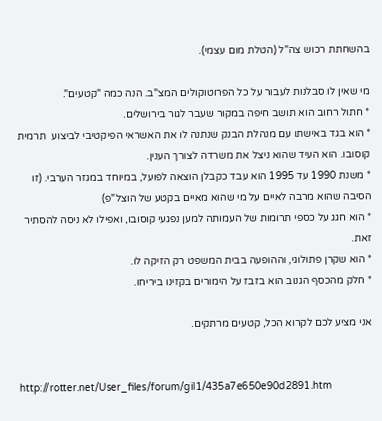בהשחתת רכוש צה"ל (הטלת מום עצמי).

מי שאין לו סבלנות לעבור על כל הפרוטוקולים המצ"ב. הנה כמה "קטעים".
* חתול רחוב הוא תושב חיפה במקור שעבר לגור בירושלים.
* הוא בגד באישתו עם מנהלת הבנק שנתנה לו את האשראי הפיקטיבי לביצוע  תרמית קוסובו. הוא העיד שהוא ניצל את משרדה לצורך הענין.
* משנת 1990 עד 1995 הוא עבד כקבלן הוצאה לפועל, במיוחד במגזר הערבי. (זו הסיבה שהוא מרבה לאיים על מי שהוא מאיים בקטע של הוצל"פ)
* הוא חגג על כספי תרומות של העמותה למען נפגעי קוסובו, ואפילו לא ניסה להסתיר זאת.
* הוא שקרן פתולוגי, וההופעה בבית המשפט רק הזיקה לו.
* חלק מהכסף הגנוב הוא בזבז על הימורים בקזינו ביריחו.

אני מציע לכם לקרוא הכל, קטעים מרתקים.


http://rotter.net/User_files/forum/gil1/435a7e650e90d2891.htm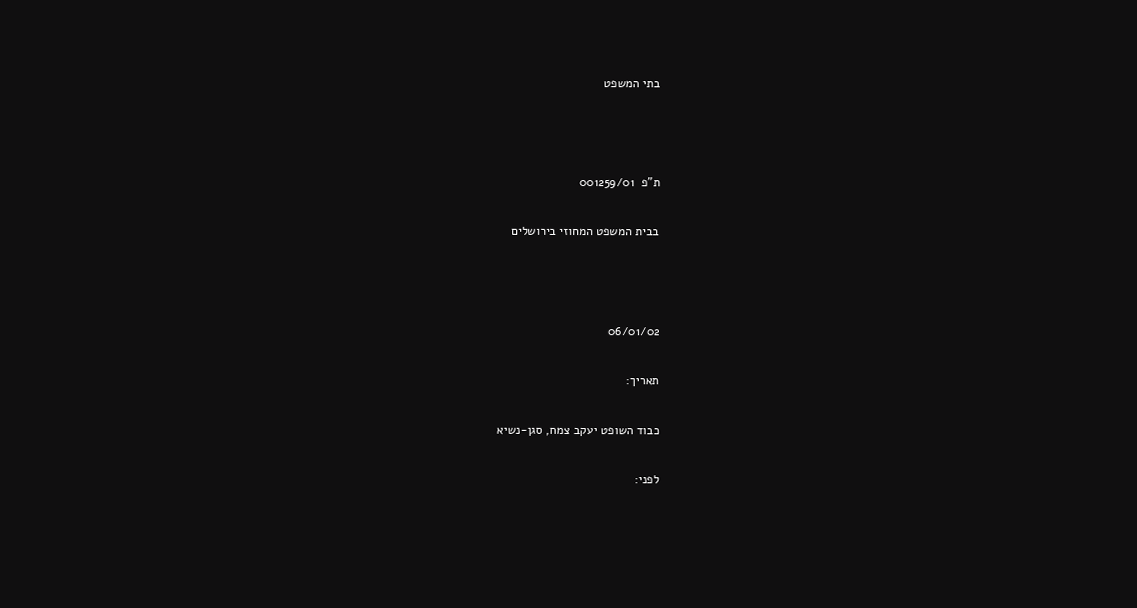בתי המשפט



ת"פ  001259/01

בבית המשפט המחוזי בירושלים



06/01/02

תאריך:

כבוד השופט יעקב צמח, סגן-נשיא

לפני: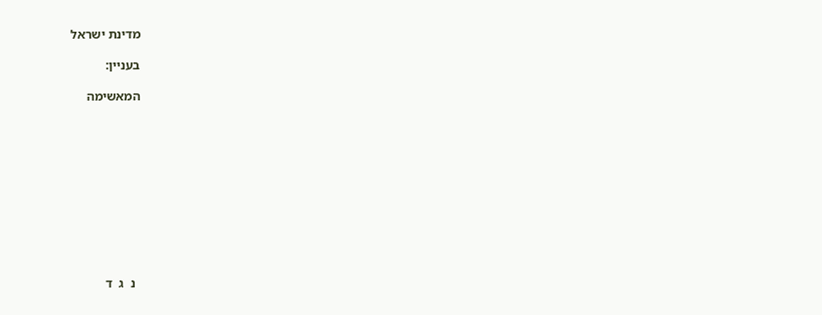מדינת ישראל

בעניין:

המאשימה











  נ  ג  ד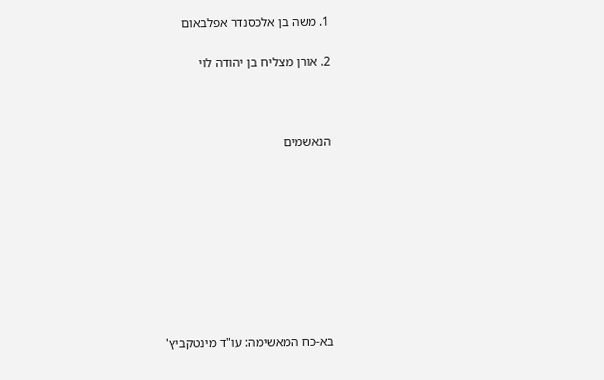1. משה בן אלכסנדר אפלבאום

2. אורן מצליח בן יהודה לוי



הנאשמים









בא-כח המאשימה: עו"ד מינטקביץ'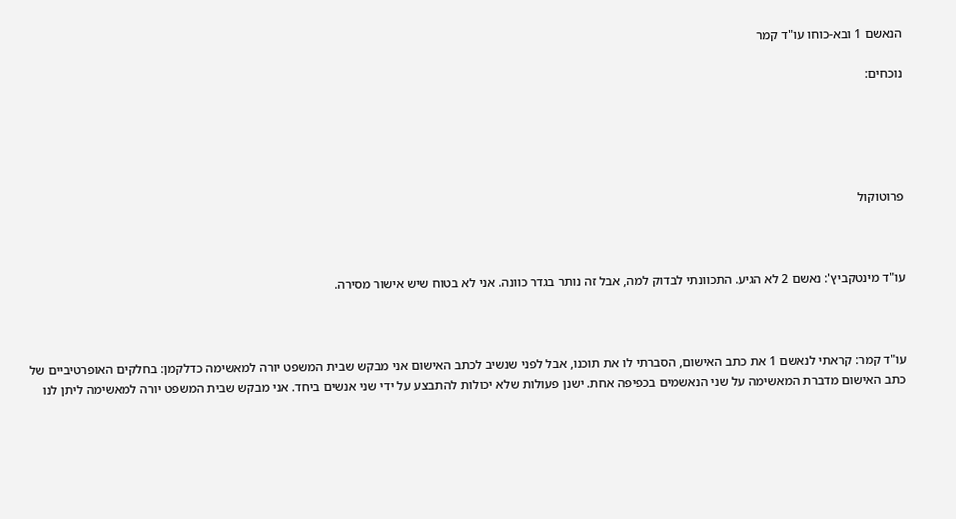הנאשם 1 ובא-כוחו עו"ד קמר

נוכחים:





פרוטוקול



עו"ד מינטקביץ': נאשם 2 לא הגיע. התכוונתי לבדוק למה, אבל זה נותר בגדר כוונה. אני לא בטוח שיש אישור מסירה.



עו"ד קמר: קראתי לנאשם 1 את כתב האישום, הסברתי לו את תוכנו, אבל לפני שנשיב לכתב האישום אני מבקש שבית המשפט יורה למאשימה כדלקמן: בחלקים האופרטיביים של כתב האישום מדברת המאשימה על שני הנאשמים בכפיפה אחת. ישנן פעולות שלא יכולות להתבצע על ידי שני אנשים ביחד. אני מבקש שבית המשפט יורה למאשימה ליתן לנו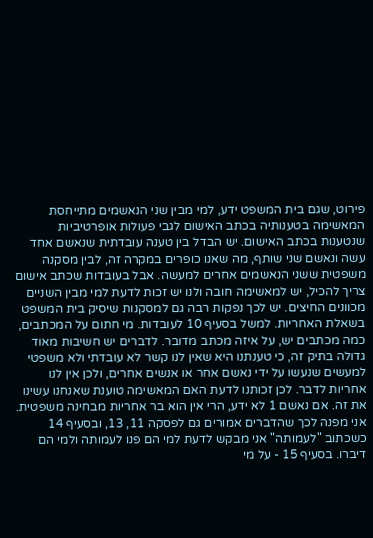פירוט, שגם בית המשפט ידע, למי מבין שני הנאשמים מתייחסת המאשימה בטענותיה בכתב האישום לגבי פעולות אופרטיביות שנטענות בכתב האישום. יש הבדל בין טענה עובדתית שנאשם אחד עשה ונאשם שני שותף, מה שאנו כופרים במקרה זה, לבין מסקנה משפטית ששני הנאשמים אחרים למעשה. אבל בעובדות שכתב אישום צריך להכיל, יש למאשימה חובה ולנו יש זכות לדעת למי מבין השניים מכוונים החיצים. יש לכך נפקות רבה גם למסקנות שיסיק בית המשפט בשאלת האחריות. למשל בסעיף 10 לעובדות. מי חתום על המכתבים, כמה מכתבים יש, על איזה מכתב מדובר. לדברים יש חשיבות מאוד גדולה בתיק זה, כי טענתנו היא שאין לנו קשר לא עובדתי ולא משפטי למעשים שנעשו על ידי נאשם אחר או אנשים אחרים, ולכן אין לנו אחריות לדבר. לכן זכותנו לדעת האם המאשימה טוענת שאנחנו עשינו את זה. אם נאשם 1 לא ידע, הרי אין הוא בר אחריות מבחינה משפטית. אני מפנה לכך שהדברים אמורים גם לפסקה 11, 13, ובסעיף 14 כשכתוב "לעמותה" אני מבקש לדעת למי הם פנו לעמותה ולמי הם דיברו. בסעיף 15 - על מי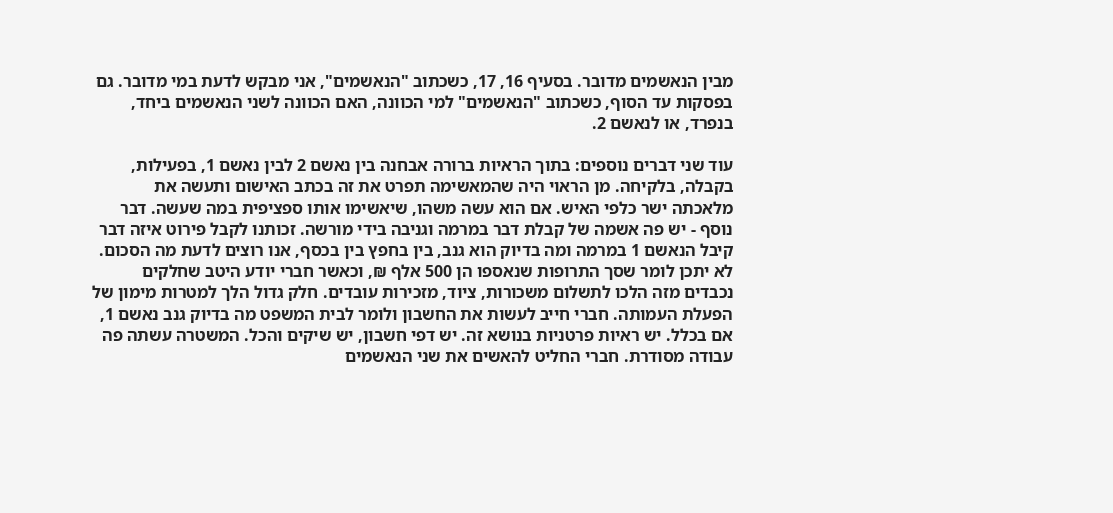מבין הנאשמים מדובר. בסעיף 16, 17, כשכתוב "הנאשמים", אני מבקש לדעת במי מדובר. גם בפסקות עד הסוף, כשכתוב "הנאשמים" למי הכוונה, האם הכוונה לשני הנאשמים ביחד, בנפרד, או לנאשם 2.

עוד שני דברים נוספים: בתוך הראיות ברורה אבחנה בין נאשם 2 לבין נאשם 1, בפעילות, בקבלה, בלקיחה. מן הראוי היה שהמאשימה תפרט את זה בכתב האישום ותעשה את מלאכתה ישר כלפי האיש. אם הוא עשה משהו, שיאשימו אותו ספציפית במה שעשה. דבר נוסף - יש פה אשמה של קבלת דבר במרמה וגניבה בידי מורשה. זכותנו לקבל פירוט איזה דבר קיבל הנאשם 1 במרמה ומה בדיוק הוא גנב, בין בחפץ בין בכסף, אנו רוצים לדעת מה הסכום. לא יתכן לומר שסך התרופות שנאספו הן 500 אלף ₪, וכאשר חברי יודע היטב שחלקים נכבדים מזה הלכו לתשלום משכורות, ציוד, מזכירות עובדים. חלק גדול הלך למטרות מימון של הפעלת העמותה. חברי חייב לעשות את החשבון ולומר לבית המשפט מה בדיוק גנב נאשם 1, אם בכלל. יש ראיות פרטניות בנושא זה. יש דפי חשבון, יש שיקים והכל. המשטרה עשתה פה עבודה מסודרת. חברי החליט להאשים את שני הנאשמים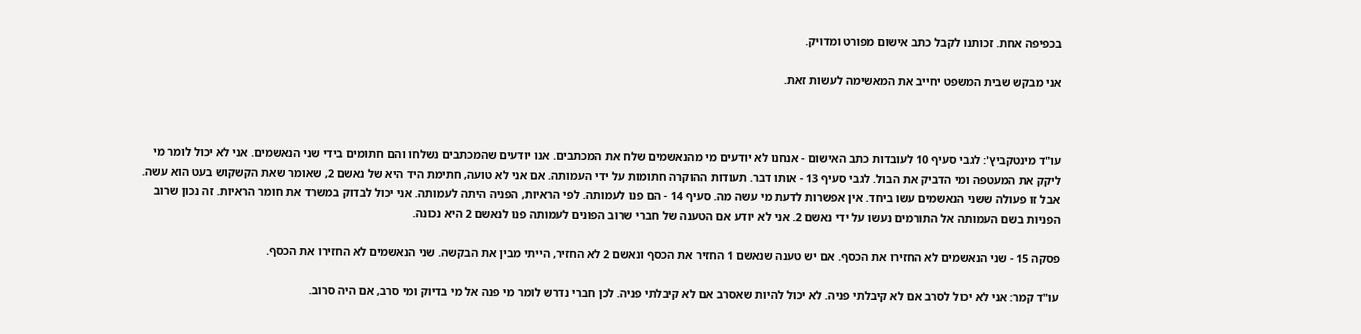בכפיפה אחת. זכותנו לקבל כתב אישום מפורט ומדויק.

אני מבקש שבית המשפט יחייב את המאשימה לעשות זאת.



עו"ד מינטקביץ': לגבי סעיף 10 לעובדות כתב האישום - אנחנו לא יודעים מי מהנאשמים שלח את המכתבים. אנו יודעים שהמכתבים נשלחו והם חתומים בידי שני הנאשמים. אני לא יכול לומר מי ליקק את המעטפה ומי הדביק את הבול. לגבי סעיף 13 - אותו דבר. תעודות ההוקרה חתומות על ידי העמותה. אם אני לא טועה, חתימת היד היא של נאשם 2, שאומר שאת הקשקוש בעט הוא עשה. אבל זו פעולה ששני הנאשמים עשו ביחד. אין אפשרות לדעת מי עשה מה. סעיף 14 - הם פנו לעמותה. לפי הראיות, הפניה היתה לעמותה. אני יכול לבדוק במשרד את חומר הראיות. זה נכון שרוב הפניות בשם העמותה אל התורמים נעשו על ידי נאשם 2. אני לא יודע אם הטענה של חברי שרוב הפונים לעמותה פנו לנאשם 2 היא נכונה.

פסקה 15 - שני הנאשמים לא החזירו את הכסף. אם יש טענה שנאשם 1 החזיר את הכסף ונאשם 2 לא החזיר, הייתי מבין את הבקשה. שני הנאשמים לא החזירו את הכסף.

עו"ד קמר: אני לא יכול לסרב אם לא קיבלתי פניה. לא יכול להיות שאסרב אם לא קיבלתי פניה. לכן חברי נדרש לומר מי פנה אל מי בדיוק ומי סרב, אם היה סרוב.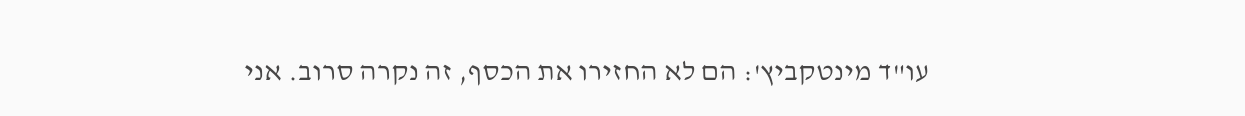עו"ד מינטקביץ': הם לא החזירו את הכסף, זה נקרה סרוב. אני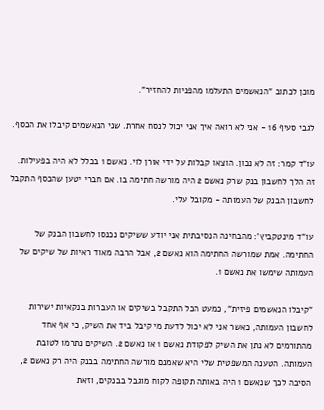מוכן לכתוב "הנאשמים התעלמו מהפניות להחזיר".

לגבי סעיף 16 - אני לא רואה איך אני יכול לנסח אחרת. שני הנאשמים קיבלו את הכסף.

עו"ד קמר: זה לא נכון. הוצאו קבלות על ידי אורן לוי. נאשם 1 בכלל לא היה בפעילות. זה הלך לחשבון בנק שרק נאשם 2 היה מורשה חתימה בו. אם חברי יטען שהכסף התקבל לחשבון הבנק של העמותה - מקובל עלי.

עו"ד מינטקביץ': מהבחינה הנסיבתית אני יודע ששיקים נכנסו לחשבון הבנק של החתימה. אמת שמורשה החתימה הוא נאשם 2, אבל הרבה מאוד ראיות של שיקים של העמותה שימשו את נאשם 1.

"קיבלו הנאשמים פיזית", כמעט הכל התקבל בשיקים או העברות בנקאיות ישירות לחשבון העמותה, כאשר אני לא יכול לדעת מי קיבל ביד את השיק, כי אף אחד מהתורמים לא נתן את השיק לפקודת נאשם 1 או נאשם 2. השיקים נתרמו לטובת העמותה. הטענה המשפטית שלי היא שאמנם מורשה החתימה בבנק היה רק נאשם 2, הסיבה לכך שנאשם 1 היה באותה תקופה לקוח מוגבל בבנקים, וזאת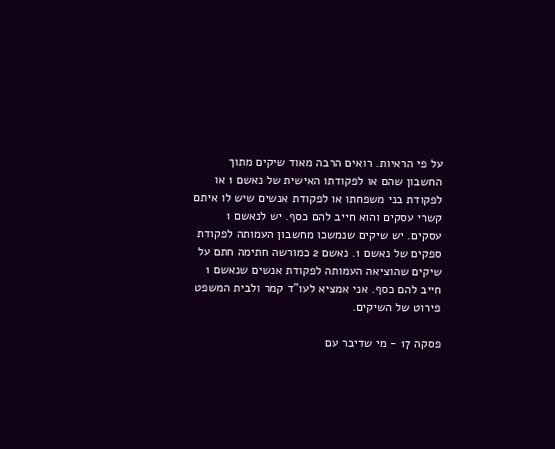על פי הראיות. רואים הרבה מאוד שיקים מתוך החשבון שהם או לפקודתו האישית של נאשם 1 או לפקודת בני משפחתו או לפקודת אנשים שיש לו איתם קשרי עסקים והוא חייב להם כסף. יש לנאשם 1 עסקים. יש שיקים שנמשכו מחשבון העמותה לפקודת ספקים של נאשם 1. נאשם 2 כמורשה חתימה חתם על שיקים שהוציאה העמותה לפקודת אנשים שנאשם 1 חייב להם כסף. אני אמציא לעו"ד קמר ולבית המשפט פירוט של השיקים.

פסקה 17 - מי שדיבר עם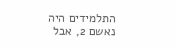התלמידים היה נאשם 2, אבל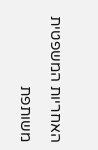האחריות המשפטית משותפת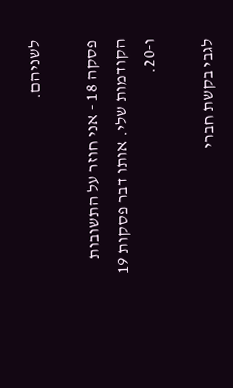לשניהם.

פסקה 18 - אני חוזר על התשובות הקודמות שלי. אותו דבר פסקות 19 ו-20.

לגבי בקשת חברי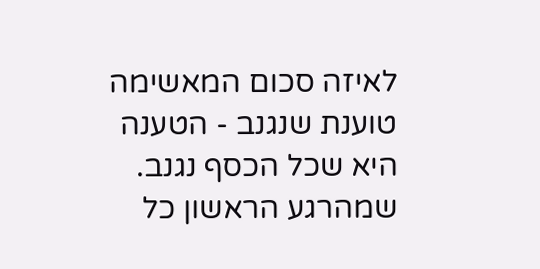לאיזה סכום המאשימה טוענת שנגנב - הטענה היא שכל הכסף נגנב. שמהרגע הראשון כל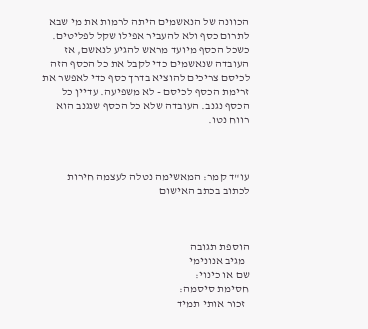הכוונה של הנאשמים היתה לרמות את מי שבא לתרום כסף ולא להעביר אפילו שקל לפליטים. כשכל הכסף מיועד מראש להגיע לנאשם, אז העובדה שנאשמים כדי לקבל את כל הכסף הזה לכיסם צריכים להוציא בדרך כסף כדי לאפשר את זרימת הכסף לכיסם - לא משפיעה. עדיין כל הכסף נגנב. העובדה שלא כל הכסף שנגנב הוא רווח נטו.



עו"ד קמר: המאשימה נטלה לעצמה חירות לכתוב בכתב האישום



הוספת תגובה
  מגיב אנונימי
שם או כינוי:
חסימת סיסמה:
  זכור אותי תמיד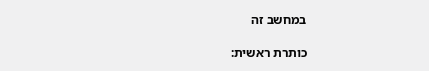במחשב זה

כותרת ראשית: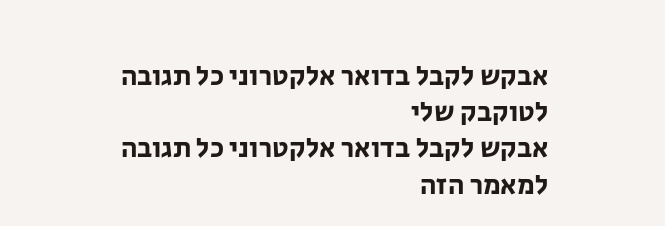אבקש לקבל בדואר אלקטרוני כל תגובה לטוקבק שלי
אבקש לקבל בדואר אלקטרוני כל תגובה למאמר הזה